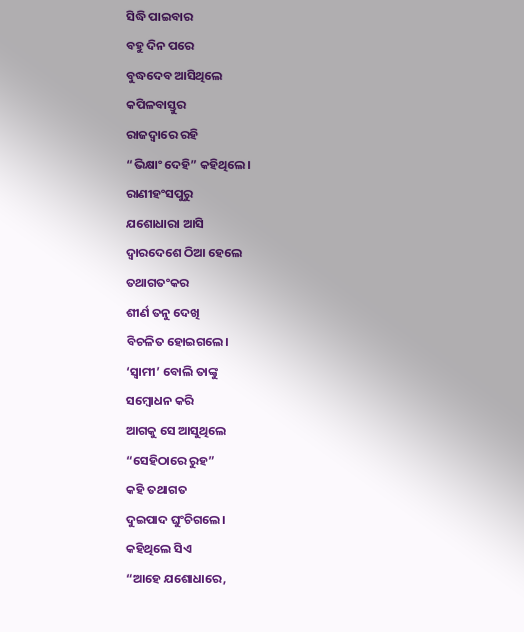ସିଦ୍ଧି ପାଇବାର
ବହୁ ଦିନ ପରେ
ବୁଦ୍ଧଦେବ ଆସିଥିଲେ
କପିଳବାସ୍ତୁର
ରାଜଦ୍ଵାରେ ରହି
“ଭିକ୍ଷାଂ ଦେହି” କହିଥିଲେ।
ରାଣୀହଂସପୁରୁ
ଯଶୋଧାରା ଆସି
ଦ୍ବାରଦେଶେ ଠିଆ ହେଲେ
ତଥାଗତଂକର
ଶୀର୍ଣ ତନୁ ଦେଖି
ବିଚଳିତ ହୋଇଗଲେ।
‘ସ୍ବାମୀ’ ବୋଲି ତାଙ୍କୁ
ସମ୍ବୋଧନ କରି
ଆଗକୁ ସେ ଆସୁଥିଲେ
“ସେହିଠାରେ ରୁହ”
କହି ତଥାଗତ
ଦୁଇପାଦ ଘୁଂଚିଗଲେ।
କହିଥିଲେ ସିଏ
“ଆହେ ଯଶୋଧାରେ,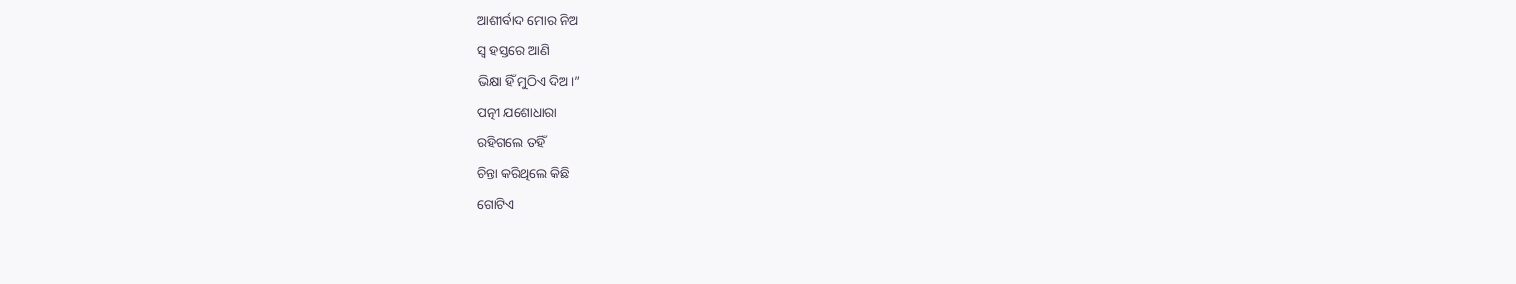ଆଶୀର୍ବାଦ ମୋର ନିଅ
ସ୍ବ ହସ୍ତରେ ଆଣି
ଭିକ୍ଷା ହିଁ ମୁଠିଏ ଦିଅ।”
ପତ୍ନୀ ଯଶୋଧାରା
ରହିଗଲେ ତହିଁ
ଚିନ୍ତା କରିଥିଲେ କିଛି
ଗୋଟିଏ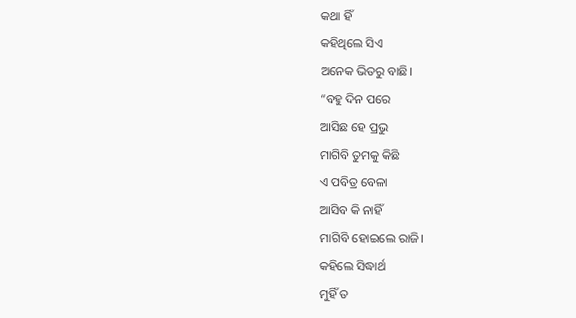କଥା ହିଁ
କହିଥିଲେ ସିଏ
ଅନେକ ଭିତରୁ ବାଛି।
“ବହୁ ଦିନ ପରେ
ଆସିଛ ହେ ପ୍ରଭୁ
ମାଗିବି ତୁମକୁ କିଛି
ଏ ପବିତ୍ର ବେଳା
ଆସିବ କି ନାହିଁ
ମାଗିବି ହୋଇଲେ ରାଜି।
କହିଲେ ସିଦ୍ଧାର୍ଥ
ମୁହିଁ ତ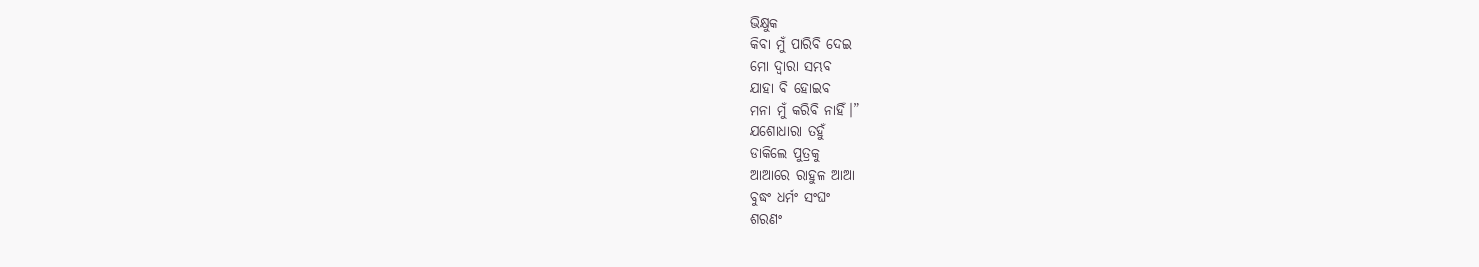ଭିକ୍ଷୁକ
କିବା ମୁଁ ପାରିବି ଦେଇ
ମୋ ଦ୍ୱାରା ସମ୍ଭବ
ଯାହା ବି ହୋଇବ
ମନା ମୁଁ କରିବି ନାହିଁ।”
ଯଶୋଧାରା ତହୁଁ
ଡାକିଲେ ପୁତ୍ରକୁ
ଆଆରେ ରାହୁଳ ଆଆ
ବୁଦ୍ଧଂ ଧର୍ମଂ ସଂଘଂ
ଶରଣଂ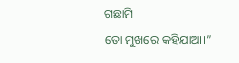ଗଛାମି
ତୋ ମୁଖରେ କହିଯାଆ।”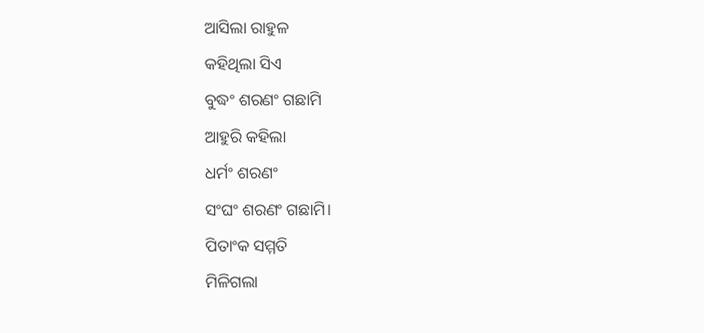ଆସିଲା ରାହୁଳ
କହିଥିଲା ସିଏ
ବୁଦ୍ଧଂ ଶରଣଂ ଗଛାମି
ଆହୁରି କହିଲା
ଧର୍ମଂ ଶରଣଂ
ସଂଘଂ ଶରଣଂ ଗଛାମି।
ପିତାଂକ ସମ୍ମତି
ମିଳିଗଲା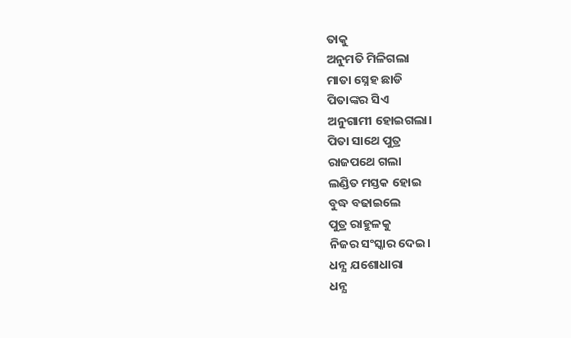ତାକୁ
ଅନୁମତି ମିଳିଗଲା
ମାତା ସ୍ନେହ ଛାଡି
ପିତାଙ୍କର ସିଏ
ଅନୁଗାମୀ ହୋଇଗଲା।
ପିତା ସାଥେ ପୁତ୍ର
ରାଜପଥେ ଗଲା
ଲଣ୍ଡିତ ମସ୍ତକ ହୋଇ
ବୁଦ୍ଧ ବଢାଇଲେ
ପୁତ୍ର ରାହୁଳକୁ
ନିଜର ସଂସ୍କାର ଦେଇ।
ଧନ୍ଯ ଯଶୋଧାରା
ଧନ୍ଯ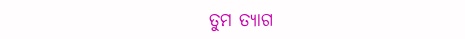ତୁମ ତ୍ଯାଗ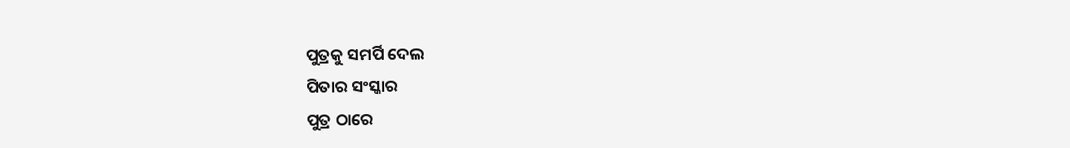ପୁତ୍ରକୁ ସମର୍ପି ଦେଲ
ପିତାର ସଂସ୍କାର
ପୁତ୍ର ଠାରେ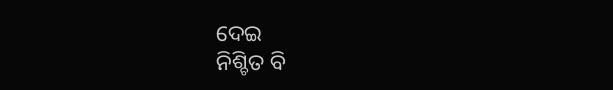ଦେଇ
ନିଶ୍ଚିତ ବି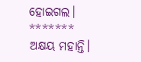ହୋଇଗଲ।
*******
ଅକ୍ଷୟ ମହାନ୍ତି।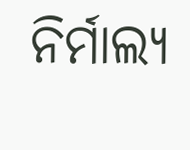ନିର୍ମାଲ୍ୟ